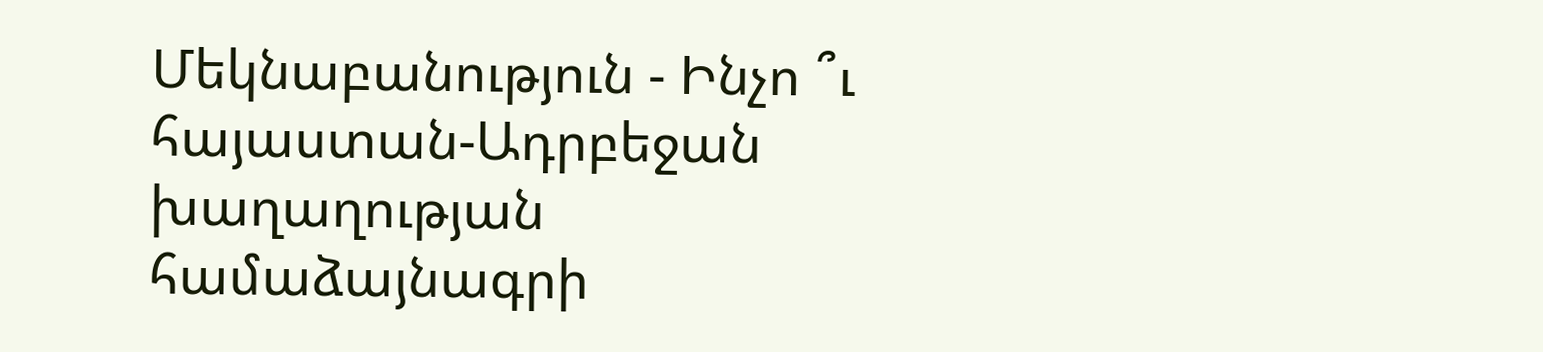Մեկնաբանություն - Ինչո ՞ւ հայաստան-Ադրբեջան խաղաղության համաձայնագրի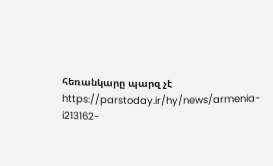հեռանկարը պարզ չէ
https://parstoday.ir/hy/news/armenia-i213162-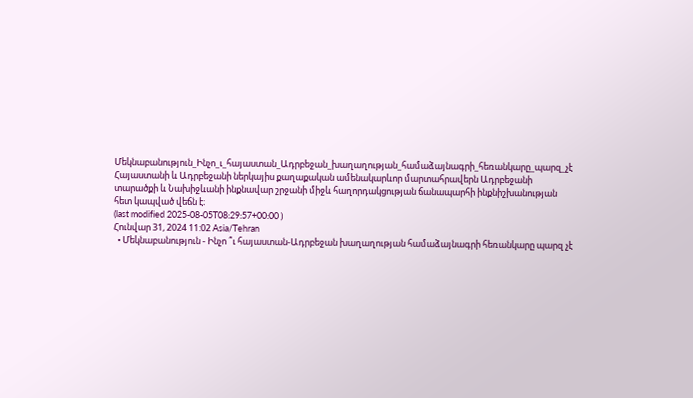Մեկնաբանություն_Ինչո_ւ_հայաստան_Ադրբեջան_խաղաղության_համաձայնագրի_հեռանկարը_պարզ_չէ
Հայաստանի և Ադրբեջանի ներկայիս քաղաքական ամենակարևոր մարտահրավերն Ադրբեջանի տարածքի և Նախիջևանի ինքնավար շրջանի միջև հաղորդակցության ճանապարհի ինքնիշխանության հետ կապված վեճն է։
(last modified 2025-08-05T08:29:57+00:00 )
Հունվար 31, 2024 11:02 Asia/Tehran
  • Մեկնաբանություն - Ինչո ՞ւ հայաստան-Ադրբեջան խաղաղության համաձայնագրի հեռանկարը պարզ չէ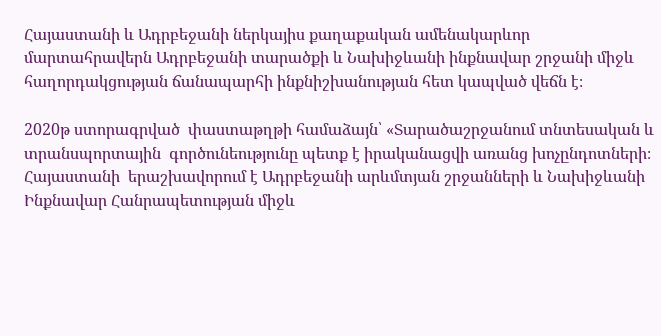Հայաստանի և Ադրբեջանի ներկայիս քաղաքական ամենակարևոր մարտահրավերն Ադրբեջանի տարածքի և Նախիջևանի ինքնավար շրջանի միջև հաղորդակցության ճանապարհի ինքնիշխանության հետ կապված վեճն է։

2020թ ստորագրված  փաստաթղթի համաձայն՝ «Տարածաշրջանում տնտեսական և տրանսպորտային  գործունեությունը պետք է իրականացվի առանց խոչընդոտների։ Հայաստանի  երաշխավորում է Ադրբեջանի արևմտյան շրջանների և Նախիջևանի Ինքնավար Հանրապետության միջև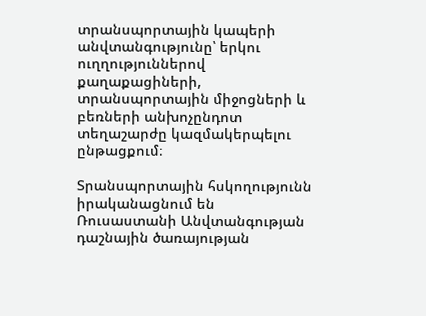տրանսպորտային կապերի անվտանգությունը՝ երկու ուղղություններով քաղաքացիների, տրանսպորտային միջոցների և բեռների անխոչընդոտ տեղաշարժը կազմակերպելու ընթացքում։

Տրանսպորտային հսկողությունն իրականացնում են Ռուսաստանի Անվտանգության դաշնային ծառայության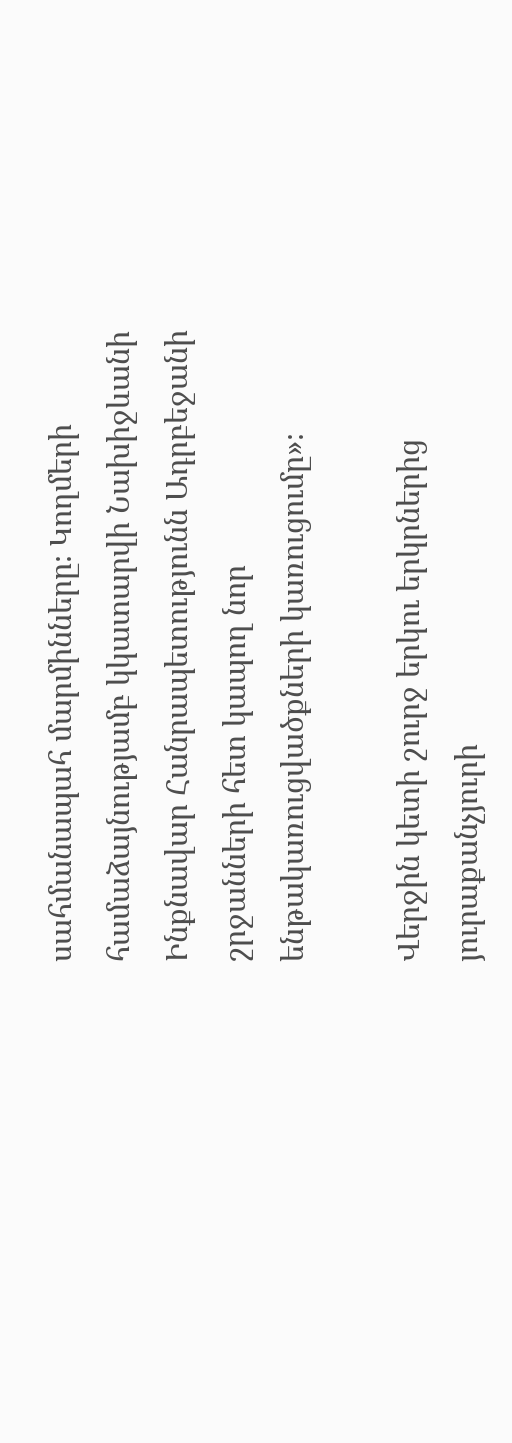սահմանապահ մարմինները։ Կողմերի համաձայնությամբ կկատարվի Նախիջևանի Ինքնավար Հանրապետությունն Ադրբեջանի շրջանների հետ կապող նոր ենթակառուցվածքների կառուցումը»։

Վերջին կետի շուրջ երկու երկրներից յուրաքանչյուրի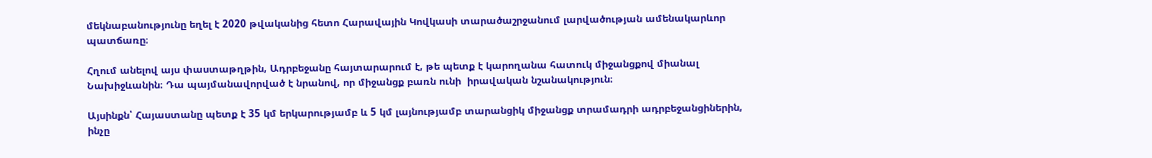մեկնաբանությունը եղել է 2020 թվականից հետո Հարավային Կովկասի տարածաշրջանում լարվածության ամենակարևոր պատճառը։

Հղում անելով այս փաստաթղթին, Ադրբեջանը հայտարարում է, թե պետք է կարողանա հատուկ միջանցքով միանալ Նախիջևանին։ Դա պայմանավորված է նրանով, որ միջանցք բառն ունի  իրավական նշանակություն։

Այսինքն՝ Հայաստանը պետք է 35 կմ երկարությամբ և 5 կմ լայնությամբ տարանցիկ միջանցք տրամադրի ադրբեջանցիներին, ինչը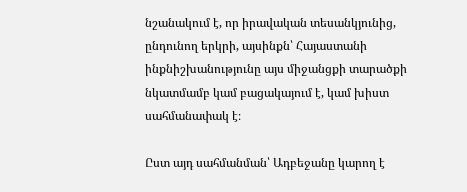նշանակում է, որ իրավական տեսանկյունից, ընդունող երկրի, այսինքն՝ Հայաստանի ինքնիշխանությունը այս միջանցքի տարածքի նկատմամբ կամ բացակայում է, կամ խիստ սահմանափակ է։

Ըստ այդ սահմանման՝ Ադբեջանը կարող է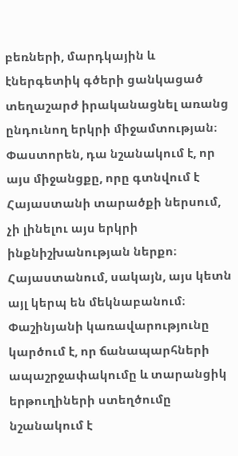բեռների, մարդկային և էներգետիկ գծերի ցանկացած տեղաշարժ իրականացնել առանց ընդունող երկրի միջամտության։ Փաստորեն, դա նշանակում է, որ այս միջանցքը, որը գտնվում է Հայաստանի տարածքի ներսում, չի լինելու այս երկրի ինքնիշխանության ներքո։
Հայաստանում, սակայն, այս կետն այլ կերպ են մեկնաբանում։ Փաշինյանի կառավարությունը կարծում է, որ ճանապարհների ապաշրջափակումը և տարանցիկ երթուղիների ստեղծումը նշանակում է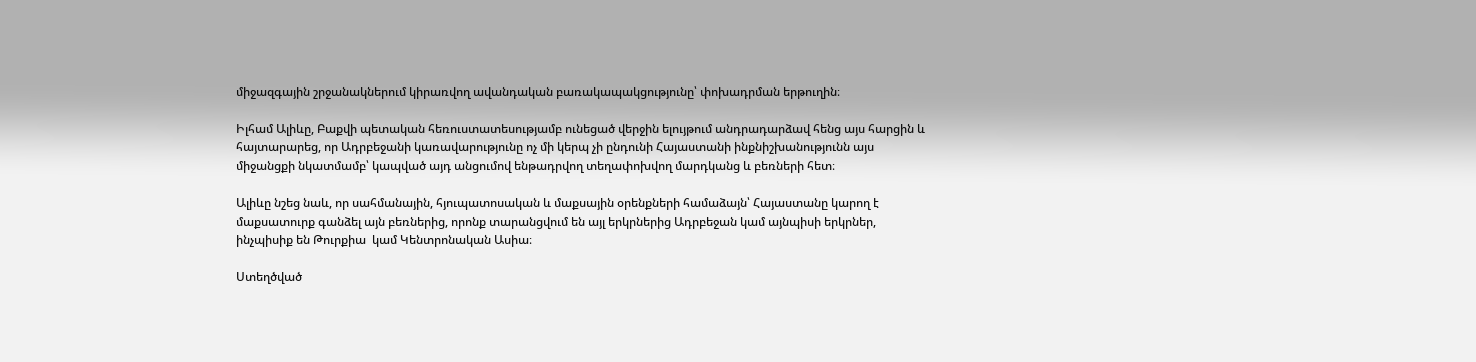միջազգային շրջանակներում կիրառվող ավանդական բառակապակցությունը՝ փոխադրման երթուղին։

Իլհամ Ալիևը, Բաքվի պետական հեռուստատեսությամբ ունեցած վերջին ելույթում անդրադարձավ հենց այս հարցին և հայտարարեց, որ Ադրբեջանի կառավարությունը ոչ մի կերպ չի ընդունի Հայաստանի ինքնիշխանությունն այս միջանցքի նկատմամբ՝ կապված այդ անցումով ենթադրվող տեղափոխվող մարդկանց և բեռների հետ։

Ալիևը նշեց նաև, որ սահմանային, հյուպատոսական և մաքսային օրենքների համաձայն՝ Հայաստանը կարող է մաքսատուրք գանձել այն բեռներից, որոնք տարանցվում են այլ երկրներից Ադրբեջան կամ այնպիսի երկրներ, ինչպիսիք են Թուրքիա  կամ Կենտրոնական Ասիա։

Ստեղծված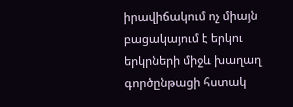իրավիճակում ոչ միայն բացակայում է երկու երկրների միջև խաղաղ գործընթացի հստակ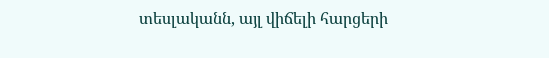տեսլականն, այլ վիճելի հարցերի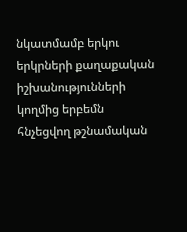նկատմամբ երկու երկրների քաղաքական իշխանությունների կողմից երբեմն հնչեցվող թշնամական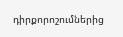դիրքորոշումներից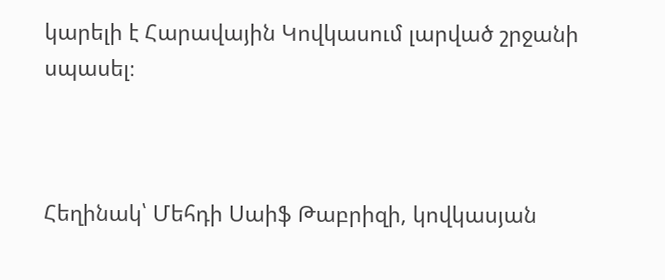կարելի է Հարավային Կովկասում լարված շրջանի սպասել։



Հեղինակ՝ Մեհդի Սաիֆ Թաբրիզի, կովկասյան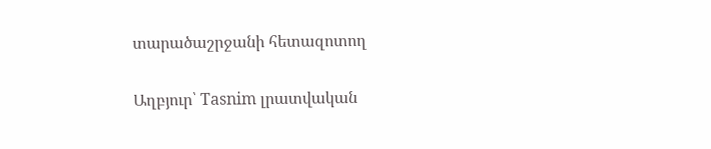տարածաշրջանի հետազոտող

Աղբյուր՝ Tasnim լրատվական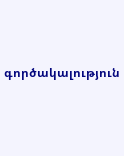գործակալություն